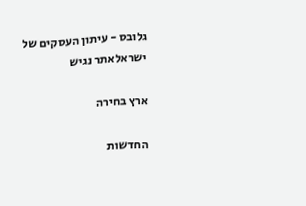גלובס - עיתון העסקים של ישראלאתר נגיש

ארץ בחירה

החדשות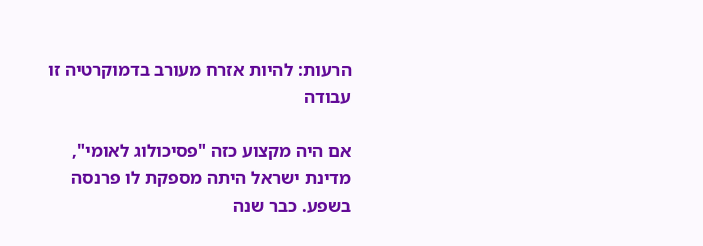הרעות: להיות אזרח מעורב בדמוקרטיה זו עבודה

אם היה מקצוע כזה "פסיכולוג לאומי", מדינת ישראל היתה מספקת לו פרנסה בשפע. כבר שנה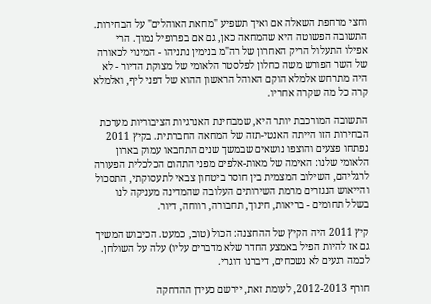וחצי מרחפת השאלה אם ואיך תשפיע "מחאת האוהלים" על הבחירות. התשובה הפשוטה היא שהמחאה כאן, גם אם בפרופיל נמוך. הרי אפילו התעלול הריק האחרון של רה"מ בנימין נתניהו - המינוי לכאורה של השר הפורש משה כחלון לפלסטר הלאומי של מצוקת הדיור - לא היה מתרחש אלמלא הוקם האוהל הראשון ההוא של דפני ליף, ואלמלא קרה כל מה שקרה אחריו.

התשובה המורכבת יותר היא, שמבחינת האנרגיות הציבוריות מערכת הבחירות הזו הייתה האנטי-תזה של המחאה החברתית. בקיץ 2011 נפתחו פצעים והוצפו נושאים שבמשך שנים התחבאו עמוק בארון הלאומי שלנו: האימה של מאות-אלפים מפני התהום הכלכלית הפעורה לרגליהם, השילוב המצמית בין חוסר ביטחון צבאי לתעסוקתי, התסכול והייאוש הנגזרים מרמת השירותים העלובה שהמדינה מעניקה לנו בשלל תחומים - בריאות, חינוך, תחבורה, רווחה, דיור.

קיץ 2011 היה הקיץ של ההחצנה: הכול (טוב, כמעט. הכיבוש המשיך גם אז להיות הפיל באמצע החדר שלא מדברים עליו) עלה על השולחן. לכמה רגעים לא נשכחים, דיברנו דוגרי.

חורף 2012-2013, לעומת זאת, יירשם כעידן ההדחקה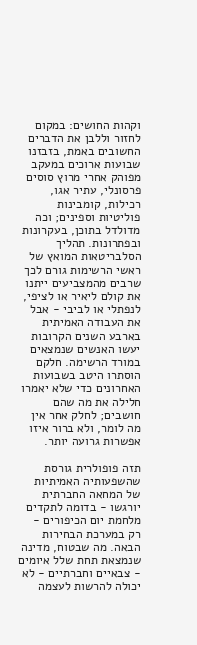וקהות החושים: במקום לחזור וללבן את הדברים החשובים באמת, בזבזנו שבועות ארוכים במעקב מפוהק אחרי מרוץ סוסים פרסונלי, עתיר אגו, רכילות, קומבינות פוליטיות וספינים; וכה מדולדל בתוכן, בעקרונות ובפתרונות. תהליך הסלבריטאות המואץ של ראשי הרשימות גורם לכך שרבים מהמצביעים ייתנו את קולם ליאיר או לציפי, לנפתלי או לביבי - אבל את העבודה האמיתית בארבע השנים הקרובות יעשו האנשים שנמצאים במורד הרשימה. חלקם הוסתרו היטב בשבועות האחרונים כדי שלא יאמרו חלילה את מה שהם חושבים; לחלק אחר אין מה לומר, ולא ברור איזו אפשרות גרועה יותר.

תזה פופולרית גורסת שהשפעותיה האמיתיות של המחאה החברתית יורגשו - בדומה לתקדים מלחמת יום הכיפורים - רק במערכת הבחירות הבאה. מה שבטוח, מדינה שנמצאת תחת שלל איומים - צבאיים וחברתיים - לא יכולה להרשות לעצמה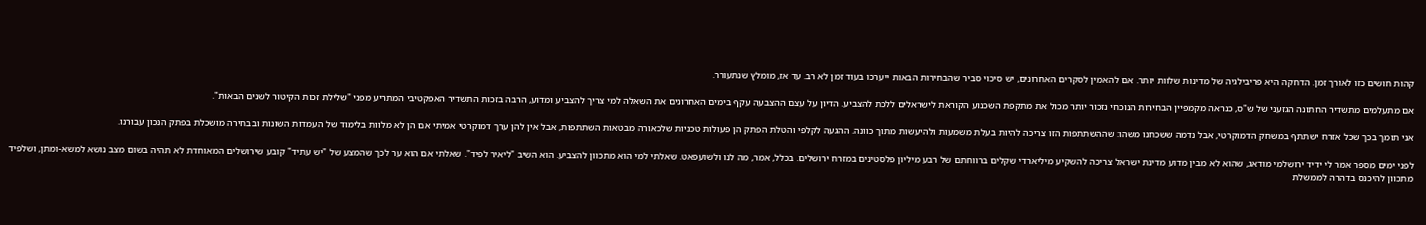קהות חושים כזו לאורך זמן. הדחקה היא פריבילגיה של מדינות שלוות יותר. אם להאמין לסקרים האחרונים, יש סיכוי סביר שהבחירות הבאות ייערכו בעוד זמן לא רב. עד אז, מומלץ שנתעורר.

אם מתעלמים מתשדיר החתונה הגזעני של ש"ס, כנראה מקמפיין הבחירות הנוכחי נזכור יותר מכול את מתקפת השכנוע הקוראת לישראלים ללכת להצביע. הדיון על עצם ההצבעה עקף בימים האחרונים את השאלה למי צריך להצביע ומדוע, הרבה בזכות התשדיר האפקטיבי המתריע מפני "שלילת זכות הקיטור לשנים הבאות".

אני תומך בכך שכל אזרח ישתתף במשחק הדמוקרטי, אבל נדמה ששכחנו משהו: שההשתתפות הזו צריכה להיות בעלת משמעות ולהיעשות מתוך כוונה. ההגעה לקלפי והטלת הפתק הן פעולות טכניות שלכאורה מבטאות השתתפות, אבל אין להן ערך דמוקרטי אמיתי אם הן לא מלוות בלימוד של העמדות השונות ובבחירה מושכלת בפתק הנכון עבורנו.

לפני ימים מספר אמר לי ידיד ירושלמי מודאג, שהוא לא מבין מדוע מדינת ישראל צריכה להשקיע מיליארדי שקלים ברווחתם של רבע מיליון פלסטינים במזרח ירושלים. בכלל, אמר, מה לנו ולשועפאט. שאלתי למי הוא מתכוון להצביע. הוא השיב "ליאיר לפיד". שאלתי אם הוא ער לכך שהמצע של "יש עתיד" קובע שירושלים המאוחדת לא תהיה בשום מצב נושא למשא-ומתן, ושלפיד מתכוון להיכנס בדהרה לממשלת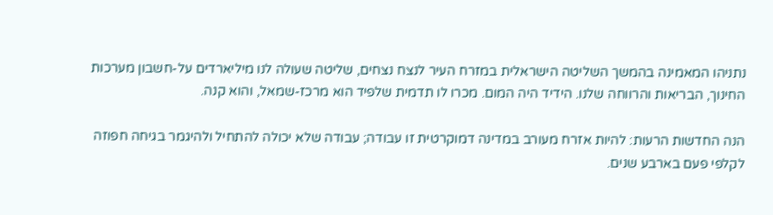נתניהו המאמינה בהמשך השליטה הישראלית במזרח העיר לנצח נצחים, שליטה שעולה לנו מיליארדים על-חשבון מערכות החינוך, הבריאות והרווחה שלנו. הידיד היה המום. מכרו לו תדמית שלפיד הוא מרכז-שמאל, והוא קנה.

הנה החדשות הרעות: להיות אזרח מעורב במדינה דמוקרטית זו עבודה; עבודה שלא יכולה להתחיל ולהיגמר בגיחה חפוזה לקלפי פעם בארבע שנים.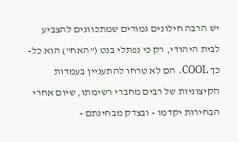יש הרבה חילונים גמורים שמתכוונים להצביע לבית היהודי, רק כי נפתלי בנט ("האח") הוא כל-כך COOL. הם לא טרחו להתעניין בעמדות הקיצוניות של רבים מחברי רשימתו, שיום אחרי הבחירות יקדמו - ובצדק מבחינתם -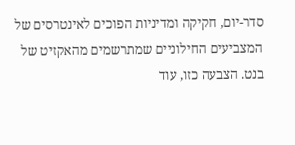סדר-יום, חקיקה ומדיניות הפוכים לאינטרסים של המצביעים החילוניים שמתרשמים מהאקזיט של בנט. הצבעה כזו, עוד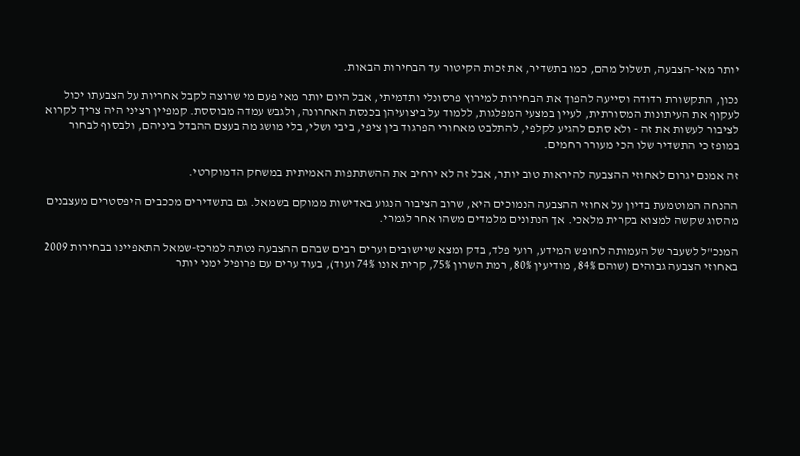יותר מאי-הצבעה, תשלול מהם, כמו בתשדיר, את זכות הקיטור עד הבחירות הבאות.

נכון, התקשורת רדודה וסייעה להפוך את הבחירות למירוץ פרסונלי ותדמיתי, אבל היום יותר מאי פעם מי שרוצה לקבל אחריות על הצבעתו יכול לעקוף את העיתונות המסורתית, לעיין במצעי המפלגות, ללמוד על ביצועיהן בכנסת האחרונה, ולגבש עמדה מבוססת. קמפיין רציני היה צריך לקרוא לציבור לעשות את זה - ולא סתם להגיע לקלפי, להתלבט מאחורי הפרגוד בין ציפי, ביבי ושלי, בלי מושג מה בעצם ההבדל ביניהם, ולבסוף לבחור במופז כי התשדיר שלו הכי מעורר רחמים.

זה אמנם יגרום לאחוזי ההצבעה להיראות טוב יותר, אבל זה לא ירחיב את ההשתתפות האמיתית במשחק הדמוקרטי.

ההנחה המוטמעת בדיון על אחוזי ההצבעה הנמוכים היא, שרוב הציבור הנגוע באדישות ממוקם בשמאל. גם בתשדירים מככבים היפסטרים מעצבנים מהסוג שקשה למצוא בקרית מלאכי. אך הנתונים מלמדים משהו אחר לגמרי.

המנכ"ל לשעבר של העמותה לחופש המידע, רועי פלד, בדק ומצא שיישובים וערים רבים שבהם ההצבעה נטתה למרכז-שמאל התאפיינו בבחירות 2009 באחוזי הצבעה גבוהים (שוהם 84%, מודיעין 80%, רמת השרון 75%, קרית אונו 74% ועוד), בעוד ערים עם פרופיל ימני יותר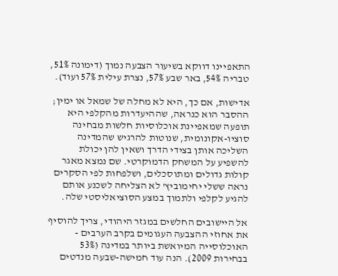התאפיינו דווקא בשיעור הצבעה נמוך (דימונה 51%, טבריה 54%, באר שבע 57%, נצרת עילית 57% ועוד).

אדישות, אם כך, היא לא מחלה של שמאל או ימין; ההסבר הוא כנראה, שההיעדרות מהקלפי היא תופעה שמאפיינת אוכלוסיות חלשות מבחינה סוציו-אקונומית, שנוטות להרגיש שהמדינה השליכה אותן בצידי הדרך ושאין להן יכולת להשפיע על המשחק הדמוקרטי. שם נמצא מאגר קולות גדולים ומתוסכלים, ושלפחות לפי הסקרים נראה ששלי יחימוביץ' לא הצליחה לשכנע אותם להגיע לקלפי ולתמוך במצע הסוציאליסטי שלה.

אל היישובים החלשים במגזר היהודי, צריך להוסיף את אחוזי ההצבעה העגומים בקרב הערבים - האוכלוסייה המיואשת ביותר במדינה (53% בבחירות 2009). הנה עוד חמישה-שבעה מנדטים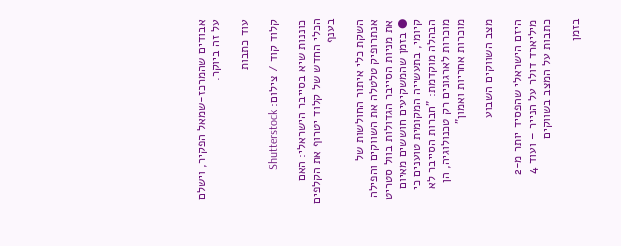אבודים שהמרכז-שמאל הפקיר, וישלם על זה ביוקר.

עוד כתבות

קלוד קוד / צילום: Shutterstock

כוננות שיא בסייבר הישראלי: האם הכלי החדש של קלוד יטרוף את הקלפים בענף

השקת כלי איתור החולשות של אנתרופיק טלטלה את השווקים והפילה את מניות הסייבר הגדולות בוול סטריט ● בזמן שהמשקיעים חוששים מאיום קיומי, בתעשייה המקומית טוענים כי הבהלה מוקדמת: "חברות הסייבר לא מוכרות לארגונים רק טכנולוגיה, הן מוכרות אחריות ואמון"

מצב השווקים השבוע

היזם הישראלי שהפסיד יותר מ-2 מיליארד דולר על הנייר – ועוד 4 כתבות על המצב בשווקים

בזמן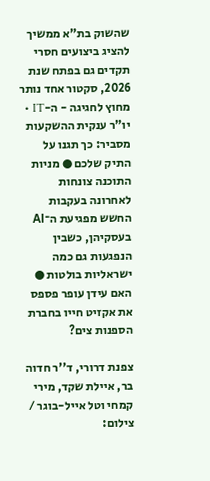שהשוק בת"א ממשיך להציג ביצועים חסרי תקדים גם בפתח שנת 2026, סקטור אחד נותר מחוץ לחגיגה - ה-IT • יו"ר ענקית ההשקעות מסביר: כך תגנו על התיק שלכם ● מניות התוכנה צונחות לאחרונה בעקבות החשש מפגיעת ה־AI בעסקיהן, כשבין הנפגעות גם כמה ישראליות בולטות ● האם עידן עופר פספס את אקזיט חייו בחברת הספנות צים?

צפנת דרורי, ד''ר חדוה בר, איילת שקד, מירי קמחי וטל אייל-בוגר / צילום: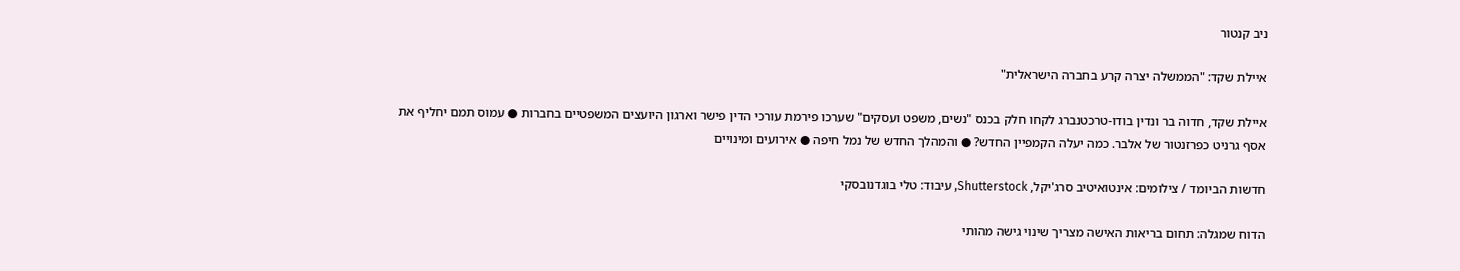ניב קנטור

איילת שקד: "הממשלה יצרה קרע בחברה הישראלית"

איילת שקד, חדוה בר ונדין בודו-טרכטנברג לקחו חלק בכנס "נשים, משפט ועסקים" שערכו פירמת עורכי הדין פישר וארגון היועצים המשפטיים בחברות ● עמוס תמם יחליף את אסף גרניט כפרזנטור של אלבר. כמה יעלה הקמפיין החדש? ● והמהלך החדש של נמל חיפה ● אירועים ומינויים

חדשות הביומד / צילומים: אינטואיטיב סרג'יקל, Shutterstock, עיבוד: טלי בוגדנובסקי

הדוח שמגלה: תחום בריאות האישה מצריך שינוי גישה מהותי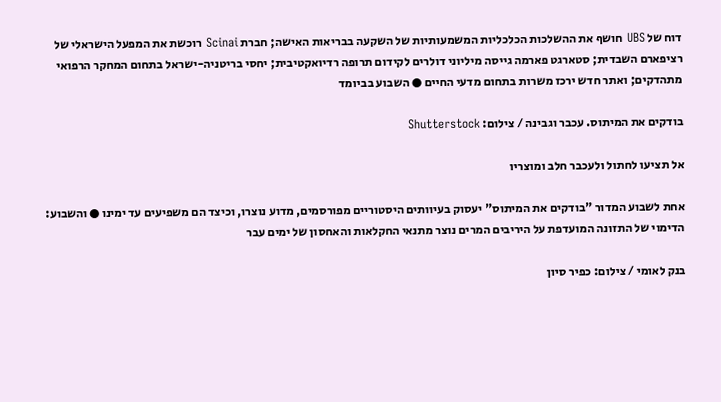דוח של UBS חושף את ההשלכות הכלכליות המשמעותיות של השקעה בבריאות האישה; חברת Scinai רוכשת את המפעל הישראלי של רציפארם השבדית; סטארגט פארמה גייסה מיליוני דולרים לקידום תרופה רדיואקטיבית; יחסי בריטניה-ישראל בתחום המחקר הרפואי מתהדקים; ואתר חדש ירכז משרות בתחום מדעי החיים ● השבוע בביומד

בודקים את המיתוס. עכבר וגבינה / צילום: Shutterstock

אל תציעו לחתול ולעכבר חלב ומוצריו

אחת לשבוע המדור "בודקים את המיתוס" יעסוק בעיוותים היסטוריים מפורסמים, מדוע נוצרו, וכיצד הם משפיעים עד ימינו ● והשבוע: הדימוי של התזונה המועדפת על היריבים המרים נוצר מתנאי החקלאות והאחסון של ימים עבר

בנק לאומי / צילום: כפיר סיון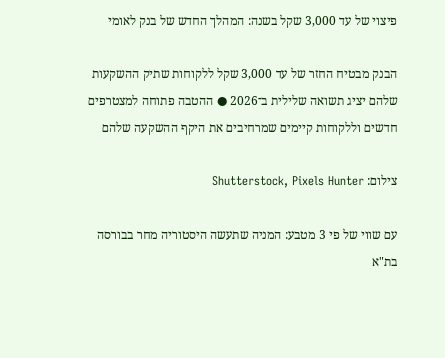פיצוי של עד 3,000 שקל בשנה: המהלך החדש של בנק לאומי

הבנק מבטיח החזר של עד 3,000 שקל ללקוחות שתיק ההשקעות שלהם יציג תשואה שלילית ב־2026 ● ההטבה פתוחה למצטרפים חדשים וללקוחות קיימים שמרחיבים את היקף ההשקעה שלהם

צילום: Shutterstock, Pixels Hunter

עם שווי של פי 3 מטבע: המניה שתעשה היסטוריה מחר בבורסה בת"א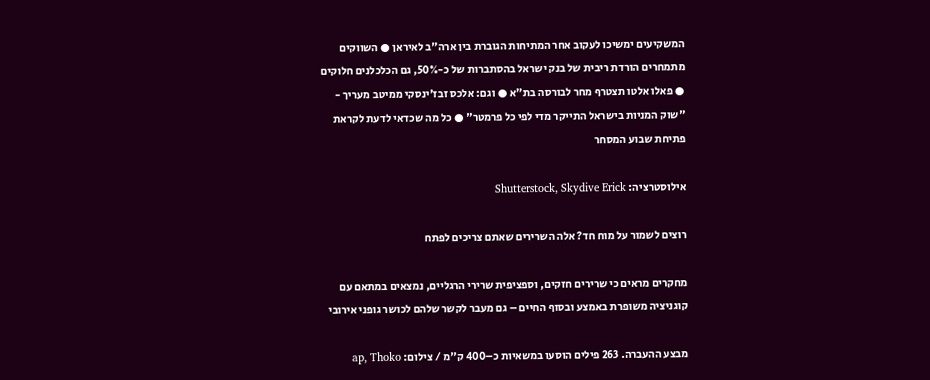המשקיעים ימשיכו לעקוב אחר המתיחות הגוברת בין ארה"ב לאיראן ● השווקים מתמחרים הורדת ריבית של בנק ישראל בהסתברות של כ-50%, גם הכלכלנים חלוקים ● פאלו אלטו תצטרף מחר לבורסה בת"א ● וגם: אלכס זבז'ינסקי ממיטב מעריך - "שוק המניות בישראל התייקר מדי לפי כל פרמטר" ● כל מה שכדאי לדעת לקראת פתיחת שבוע המסחר

אילוסטרציה: Shutterstock, Skydive Erick

רוצים לשמור על מוח חד? אלה השרירים שאתם צריכים לפתח

מחקרים מראים כי שרירים חזקים, וספציפית שרירי הרגליים, נמצאים במתאם עם קוגניציה משופרת באמצע ובסוף החיים – גם מעבר לקשר שלהם לכושר גופני אירובי

מבצע ההעברה. 263 פילים הוסעו במשאיות כ–400 ק''מ / צילום: ap, Thoko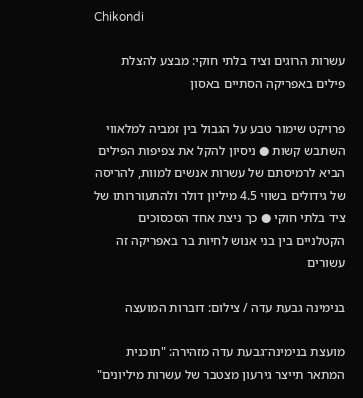Chikondi

עשרות הרוגים וציד בלתי חוקי: מבצע להצלת פילים באפריקה הסתיים באסון

פרויקט שימור טבע על הגבול בין זמביה למלאווי השתבש קשות ● ניסיון להקל את צפיפות הפילים הביא לרמיסתם של עשרות אנשים למוות, להריסה של גידולים בשווי 4.5 מיליון דולר ולהתעוררותו של ציד בלתי חוקי ● כך ניצת אחד הסכסוכים הקטלניים בין בני אנוש לחיות בר באפריקה זה עשורים

בנימינה גבעת עדה / צילום: דוברות המועצה

מועצת בנימינה־גבעת עדה מזהירה: "תוכנית המתאר תייצר גירעון מצטבר של עשרות מיליונים"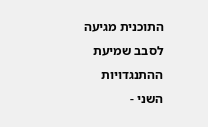התוכנית מגיעה לסבב שמיעת ההתנגדויות השני -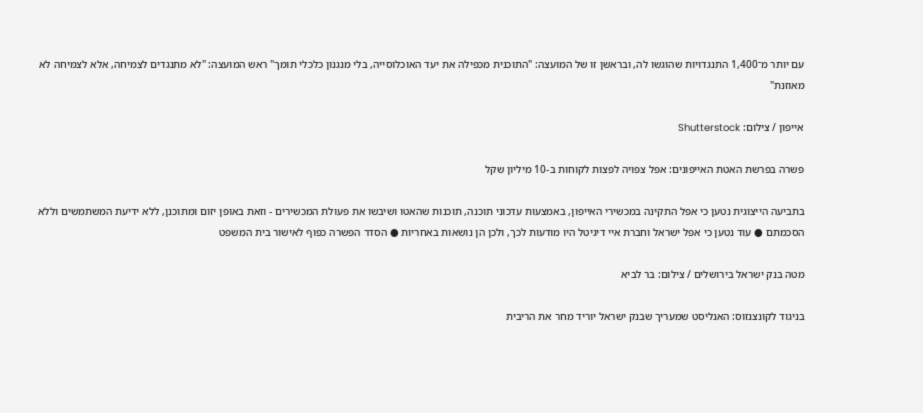עם יותר מ־1,400 התנגדויות שהוגשו לה, ובראשן זו של המועצה: "התוכנית מכפילה את יעד האוכלוסייה, בלי מנגנון כלכלי תומך" ראש המועצה: "לא מתנגדים לצמיחה, אלא לצמיחה לא מאוזנת"

אייפון / צילום: Shutterstock

פשרה בפרשת האטת האייפונים: אפל צפויה לפצות לקוחות ב-10 מיליון שקל

בתביעה הייצוגית נטען כי אפל התקינה במכשירי האייפון, באמצעות עדכוני תוכנה, תוכנות שהאטו ושיבשו את פעולת המכשירים - וזאת באופן יזום ומתוכנן, ללא ידיעת המשתמשים וללא הסכמתם ● עוד נטען כי אפל ישראל וחברת איי דיגיטל היו מודעות לכך, ולכן הן נושאות באחריות ● הסדר הפשרה כפוף לאישור בית המשפט

מטה בנק ישראל בירושלים / צילום: בר לביא

בניגוד לקונצנזוס: האנליסט שמעריך שבנק ישראל יוריד מחר את הריבית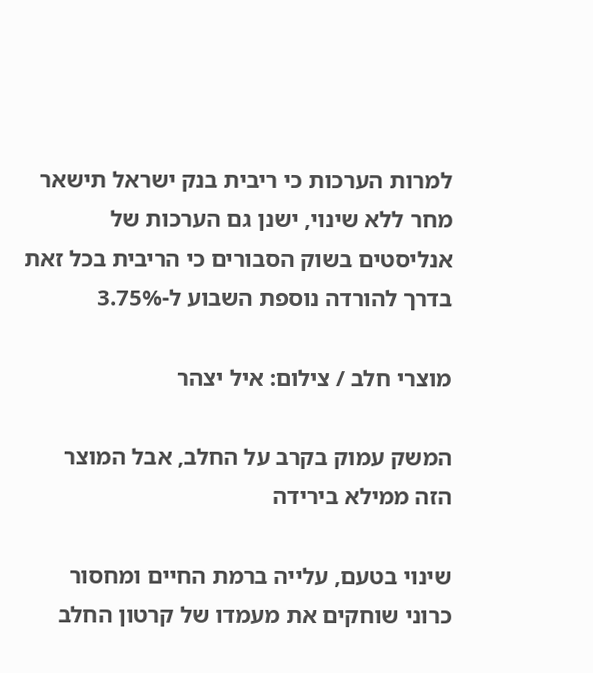למרות הערכות כי ריבית בנק ישראל תישאר מחר ללא שינוי, ישנן גם הערכות של אנליסטים בשוק הסבורים כי הריבית בכל זאת בדרך להורדה נוספת השבוע ל-3.75%

מוצרי חלב / צילום: איל יצהר

המשק עמוק בקרב על החלב, אבל המוצר הזה ממילא בירידה

שינוי בטעם, עלייה ברמת החיים ומחסור כרוני שוחקים את מעמדו של קרטון החלב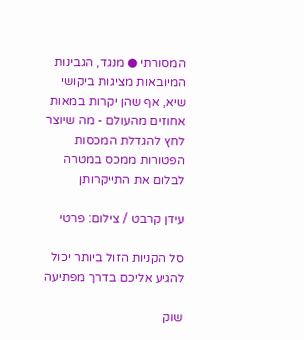המסורתי ● מנגד, הגבינות המיובאות מציגות ביקושי שיא, אף שהן יקרות במאות אחוזים מהעולם - מה שיוצר לחץ להגדלת המכסות הפטורות ממכס במטרה לבלום את התייקרותן

עידן קרבט / צילום: פרטי

סל הקניות הזול ביותר יכול להגיע אליכם בדרך מפתיעה

שוק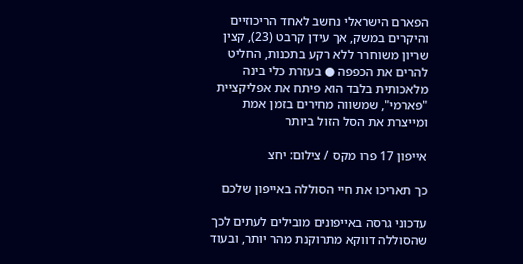הפארם הישראלי נחשב לאחד הריכוזיים והיקרים במשק, אך עידן קרבט (23), קצין שריון משוחרר ללא רקע בתכנות, החליט להרים את הכפפה ● בעזרת כלי בינה מלאכותית בלבד הוא פיתח את אפליקציית "פארמי", שמשווה מחירים בזמן אמת ומייצרת את הסל הזול ביותר

אייפון 17 פרו מקס / צילום: יחצ

כך תאריכו את חיי הסוללה באייפון שלכם

עדכוני גרסה באייפונים מובילים לעתים לכך שהסוללה דווקא מתרוקנת מהר יותר, ובעוד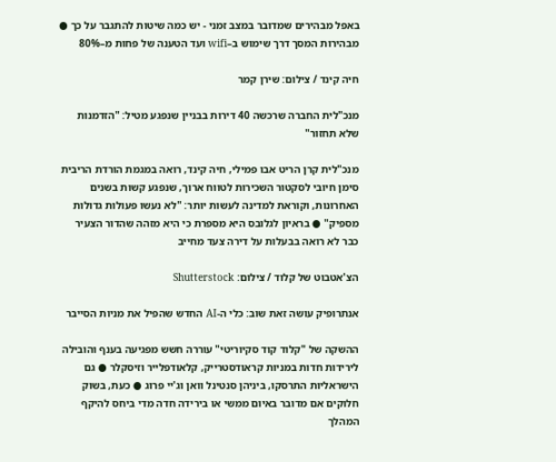באפל מבהירים שמדובר במצב זמני - יש כמה שיטות להתגבר על כך ● מבהירות המסך דרך שימוש ב–wifi ועד הטענה של פחות מ–80%

חיה קינד / צילום: שירן קמר

מנכ"לית החברה שרכשה 40 דירות בבניין שנפגע מטיל: "הזדמנות שלא תחזור"

מנכ"לית קרן הריט אבו פמילי, חיה קינד, רואה במגמת הורדת הריבית סימן חיובי לסקטור השכירות לטווח ארוך, שנפגע קשות בשנים האחרונות, וקוראת למדינה לעשות יותר: "לא נעשו פעולות גדולות מספיק" ● בראיון לגלובס היא מספרת כי היא מזהה שהדור הצעיר כבר לא רואה בבעלות על דירה צעד מחייב

הצ'אטבוט של קלוד / צילום: Shutterstock

אנתרופיק עושה זאת שוב: כלי ה-AI החדש שהפיל את מניות הסייבר

ההשקה של "קלוד קוד סקיוריטי" עוררה חשש מפגיעה בענף והובילה לירידות חדות במניות קראודסטרייק, קלאודפלייר וזיסקלר ● גם הישראליות התרסקו, ביניהן סנטינל וואן וג'יי פרוג ● כעת, בשוק חלוקים אם מדובר באיום ממשי או בירידה חדה מדי ביחס להיקף המהלך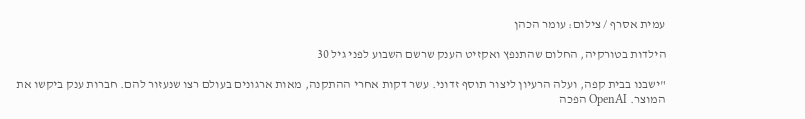עמית אסרף / צילום: עומר הכהן

הילדות בטורקיה, החלום שהתנפץ ואקזיט הענק שרשם השבוע לפני גיל 30

"ישבנו בבית קפה, ועלה הרעיון ליצור תוסף זדוני. עשר דקות אחרי ההתקנה, מאות ארגונים בעולם רצו שנעזור להם. חברות ענק ביקשו את המוצר. OpenAI הפכה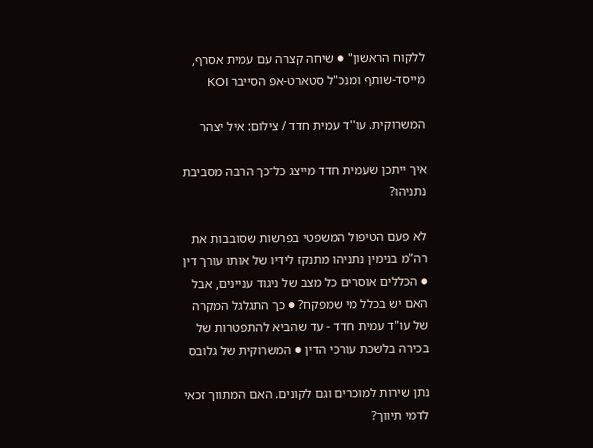ללקוח הראשון" ● שיחה קצרה עם עמית אסרף, מייסד-שותף ומנכ"ל סטארט-אפ הסייבר KOI

המשרוקית. עו''ד עמית חדד / צילום: איל יצהר

איך ייתכן שעמית חדד מייצג כל־כך הרבה מסביבת נתניהו?

לא פעם הטיפול המשפטי בפרשות שסובבות את רה"מ בנימין נתניהו מתנקז לידיו של אותו עורך דין ● הכללים אוסרים כל מצב של ניגוד עניינים, אבל האם יש בכלל מי שמפקח? ● כך התגלגל המקרה של עו"ד עמית חדד - עד שהביא להתפטרות של בכירה בלשכת עורכי הדין ● המשרוקית של גלובס

נתן שירות למוכרים וגם לקונים. האם המתווך זכאי לדמי תיווך?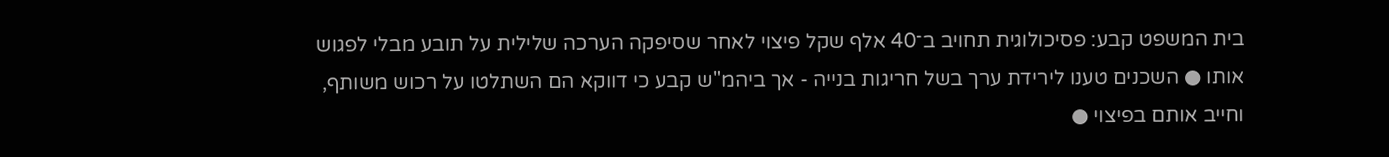בית המשפט קבע: פסיכולוגית תחויב ב־40 אלף שקל פיצוי לאחר שסיפקה הערכה שלילית על תובע מבלי לפגוש אותו ● השכנים טענו לירידת ערך בשל חריגות בנייה - אך ביהמ"ש קבע כי דווקא הם השתלטו על רכוש משותף, וחייב אותם בפיצוי ●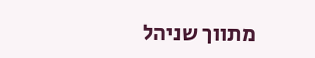מתווך שניהל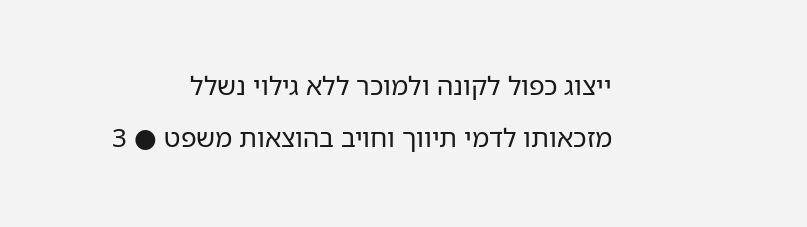ייצוג כפול לקונה ולמוכר ללא גילוי נשלל מזכאותו לדמי תיווך וחויב בהוצאות משפט ● 3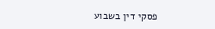פסקי דין בשבוע